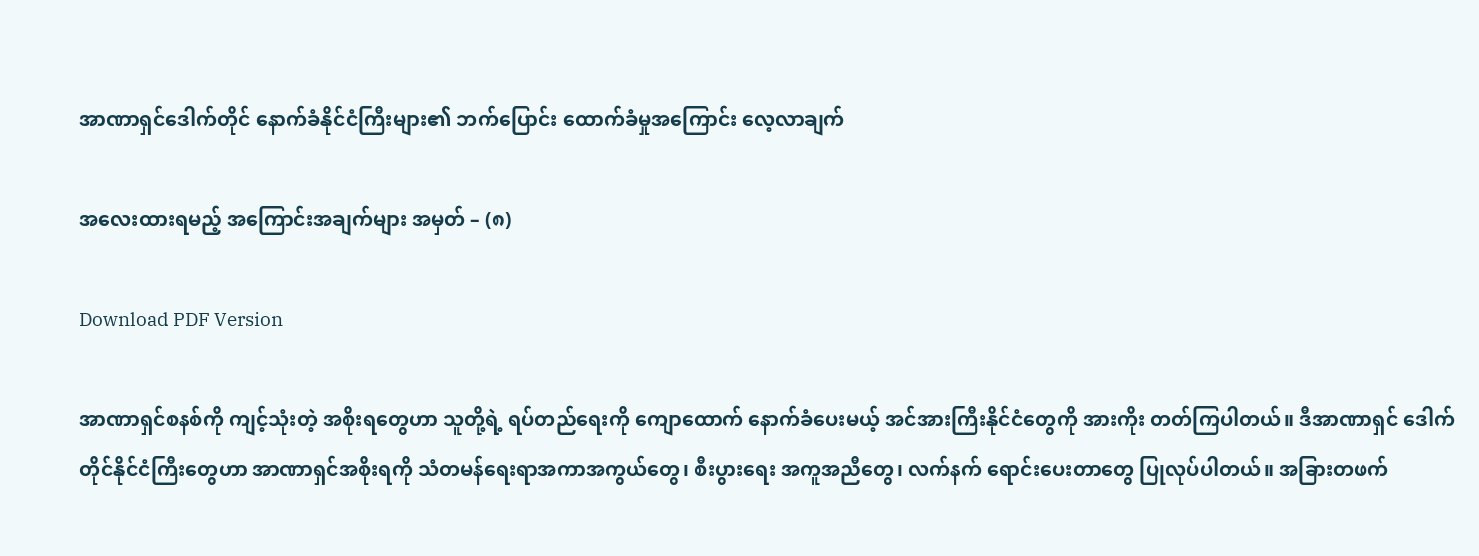အာဏာရှင်ဒေါက်တိုင် နောက်ခံနိုင်ငံကြီးများ၏ ဘက်ပြောင်း ထောက်ခံမှုအကြောင်း လေ့လာချက်

အလေးထားရမည့် အကြောင်းအချက်များ အမှတ် – (၈)

Download PDF Version

အာဏာရှင်စနစ်ကို ကျင့်သုံးတဲ့ အစိုးရတွေဟာ သူတို့ရဲ့ ရပ်တည်ရေးကို ကျောထောက် နောက်ခံပေးမယ့် အင်အားကြီးနိုင်ငံတွေကို အားကိုး တတ်ကြပါတယ်။ ဒီအာဏာရှင် ဒေါက်တိုင်နိုင်ငံကြီးတွေဟာ အာဏာရှင်အစိုးရကို သံတမန်ရေးရာအကာအကွယ်တွေ၊ စီးပွားရေး အကူအညီတွေ၊ လက်နက် ရောင်းပေးတာတွေ ပြုလုပ်ပါတယ်။ အခြားတဖက်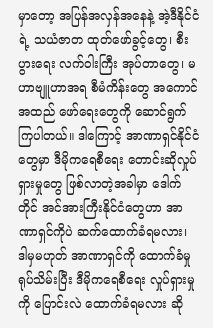မှာတော့ အပြန်အလှန်အနေနဲ့ အဲ့ဒီနိုင်ငံရဲ့ သယံဇာတ ထုတ်ဖော်ခွင့်တွေ၊ စီးပွားရေး လက်ဝါးကြီး အုပ်တာတွေ၊ မဟာဗျူဟာအရ စီမံကိန်းတွေ အကောင်အထည် ဖော်ရေးတွေကို ဆောင်ရွက်ကြပါတယ်။ ဒါကြောင့် အာဏာရှင်နိုင်ငံတွေမှာ ဒီမိုကရေစီရေး တောင်းဆိုလှုပ်ရှားမှုတွေ ဖြစ်လာတဲ့အခါမှာ ဒေါက်တိုင် အင်အားကြီးနိုင်ငံတွေဟာ အာဏာရှင်ကိုပဲ ဆက်ထောက်ခံရမလား၊ ဒါမှမဟုတ် အာဏာရှင်ကို ထောက်ခံမှု ရုပ်သိမ်းပြီး ဒီမိုကရေစီရေး လှုပ်ရှားမှုကို ပြောင်းလဲ ထောက်ခံရမလား ဆို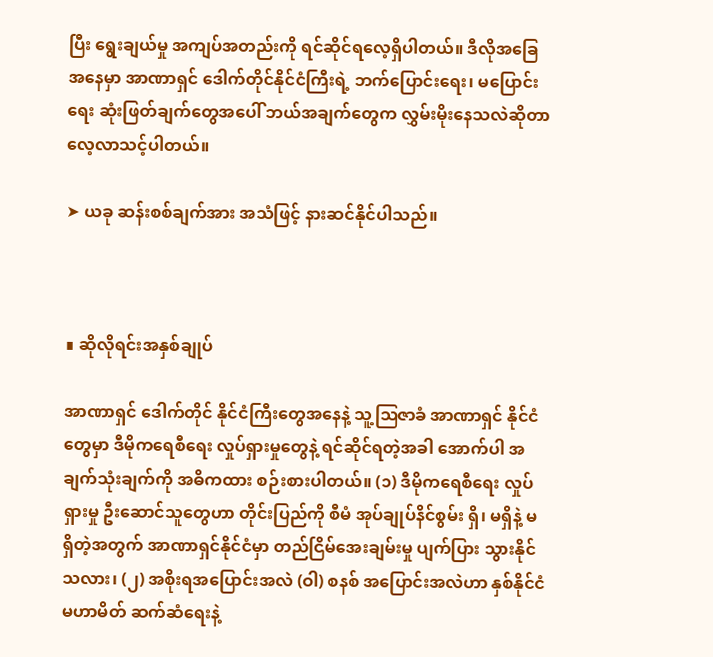ပြီး ရွေးချယ်မှု အကျပ်အတည်းကို ရင်ဆိုင်ရလေ့ရှိပါတယ်။ ဒီလိုအခြေအနေမှာ အာဏာရှင် ဒေါက်တိုင်နိုင်ငံကြီးရဲ့ ဘက်ပြောင်းရေး၊ မပြောင်းရေး ဆုံးဖြတ်ချက်တွေအပေါ် ဘယ်အချက်တွေက လွှမ်းမိုးနေသလဲဆိုတာ လေ့လာသင့်ပါတယ်။

➤ ယခု ဆန်းစစ်ချက်အား အသံဖြင့် နားဆင်နိုင်ပါသည်။



∎ ဆိုလိုရင်းအနှစ်ချုပ်

အာဏာရှင် ဒေါက်တိုင် နိုင်ငံကြီးတွေအနေနဲ့ သူ့ဩဇာခံ အာဏာရှင် နိုင်ငံတွေမှာ ဒီမိုကရေစီရေး လှုပ်ရှားမှုတွေနဲ့ ရင်ဆိုင်ရတဲ့အခါ အောက်ပါ အချက်သုံးချက်ကို အဓိကထား စဉ်းစားပါတယ်။ (၁) ဒီမိုကရေစီရေး လှုပ်ရှားမှု ဦးဆောင်သူတွေဟာ တိုင်းပြည်ကို စီမံ အုပ်ချုပ်နိင်စွမ်း ရှိ၊ မရှိနဲ့ မရှိတဲ့အတွက် အာဏာရှင်နိုင်ငံမှာ တည်ငြိမ်အေးချမ်းမှု ပျက်ပြား သွားနိုင်သလား၊ (၂) အစိုးရအပြောင်းအလဲ (ဝါ) စနစ် အပြောင်းအလဲဟာ နှစ်နိုင်ငံ မဟာမိတ် ဆက်ဆံရေးနဲ့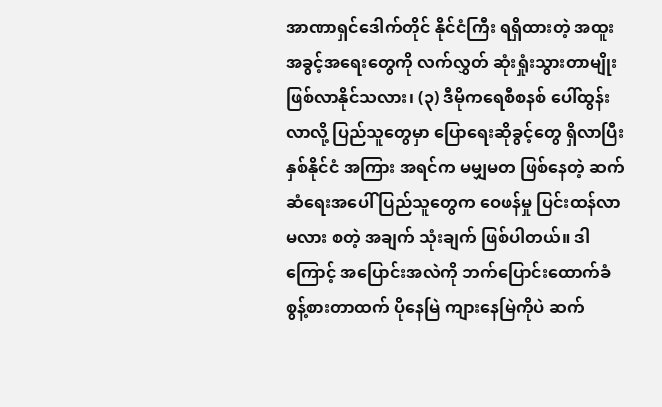အာဏာရှင်ဒေါက်တိုင် နိုင်ငံကြီး ရရှိထားတဲ့ အထူး အခွင့်အရေးတွေကို လက်လွှတ် ဆုံးရှုံးသွားတာမျိုး ဖြစ်လာနိုင်သလား၊ (၃) ဒီမိုကရေစီစနစ် ပေါ်ထွန်းလာလို့ ပြည်သူတွေမှာ ပြောရေးဆိုခွင့်တွေ ရှိလာပြီး နှစ်နိုင်ငံ အကြား အရင်က မမျှမတ ဖြစ်နေတဲ့ ဆက်ဆံရေးအပေါ် ပြည်သူတွေက ဝေဖန်မှု ပြင်းထန်လာမလား စတဲ့ အချက် သုံးချက် ဖြစ်ပါတယ်။ ဒါကြောင့် အပြောင်းအလဲကို ဘက်ပြောင်းထောက်ခံ စွန့်စားတာထက် ပိုနေမြဲ ကျားနေမြဲကိုပဲ ဆက်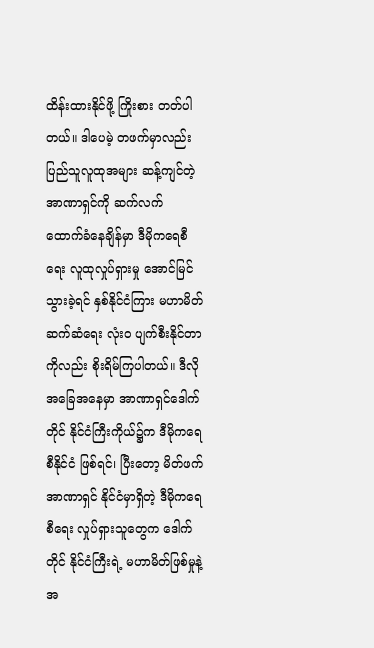ထိန်းထားနိုင်ဖို့ ကြိုးစား တတ်ပါတယ်။ ဒါပေမဲ့ တဖက်မှာလည်း ပြည်သူလူထုအများ ဆန့်ကျင်တဲ့ အာဏာရှင်ကို ဆက်လက် ထောက်ခံနေချိန်မှာ ဒီမိုကရေစီရေး လူထုလှုပ်ရှားမှု အောင်မြင်သွားခဲ့ရင် နှစ်နိုင်ငံကြား မဟာမိတ် ဆက်ဆံရေး လုံး၀ ပျက်စီးနိုင်တာကိုလည်း စိုးရိမ်ကြပါတယ်။ ဒီလို အခြေအနေမှာ အာဏာရှင်ဒေါက်တိုင် နိုင်ငံကြီးကိုယ်၌က ဒီမိုကရေစီနိုင်ငံ ဖြစ်ရင်၊ ပြီးတော့ မိတ်ဖက်အာဏာရှင် နိုင်ငံမှာရှိတဲ့ ဒီမိုကရေစီရေး လှုပ်ရှားသူတွေက ဒေါက်တိုင် နိုင်ငံကြီးရဲ့ မဟာမိတ်ဖြစ်မှုနဲ့ အ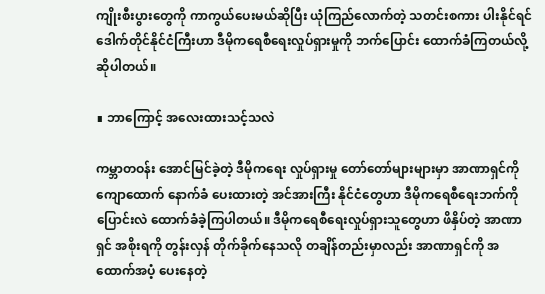ကျိုးစီးပွားတွေကို ကာကွယ်ပေးမယ်ဆိုပြီး ယုံကြည်လောက်တဲ့ သတင်းစကား ပါးနိုင်ရင် ဒေါက်တိုင်နိုင်ငံကြီးဟာ ဒီမိုကရေစီရေးလှုပ်ရှားမှုကို ဘက်ပြောင်း ထောက်ခံကြတယ်လို့ ဆိုပါတယ်။

∎ ဘာကြောင့် အလေးထားသင့်သလဲ

ကမ္ဘာတဝန်း အောင်မြင်ခဲ့တဲ့ ဒီမိုကရေး လှုပ်ရှားမှု တော်တော်များများမှာ အာဏာရှင်ကို ကျောထောက် နောက်ခံ ပေးထားတဲ့ အင်အားကြီး နိုင်ငံတွေဟာ ဒီမိုကရေစီရေးဘက်ကို ပြောင်းလဲ ထောက်ခံခဲ့ကြပါတယ်။ ဒီမိုကရေစီရေးလှုပ်ရှားသူတွေဟာ ဖိနှိပ်တဲ့ အာဏာရှင် အစိုးရကို တွန်းလှန် တိုက်ခိုက်နေသလို တချိန်တည်းမှာလည်း အာဏာရှင်ကို အထောက်အပံ့ ပေးနေတဲ့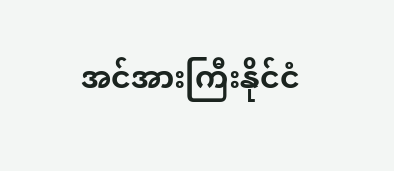အင်အားကြီးနိုင်ငံ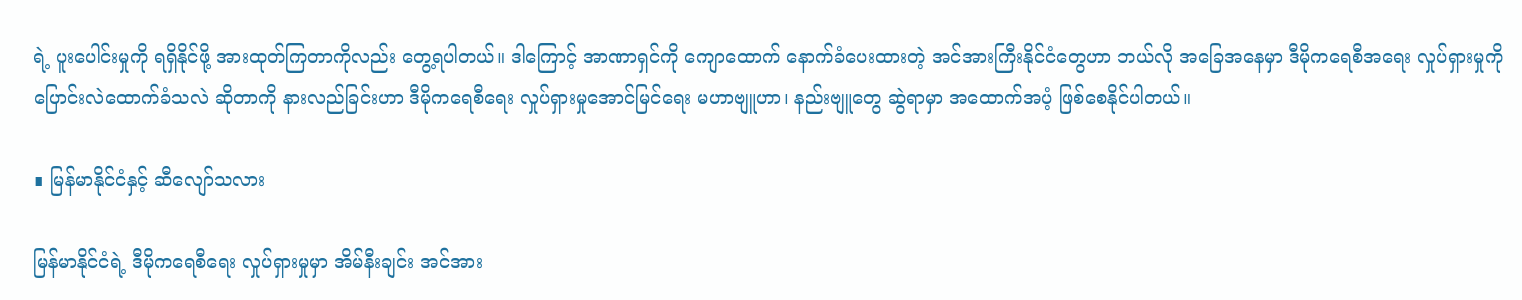ရဲ့ ပူးပေါင်းမှုကို ရရှိနိုင်ဖို့ အားထုတ်ကြတာကိုလည်း တွေ့ရပါတယ်။ ဒါကြောင့် အာဏာရှင်ကို ကျောထောက် နောက်ခံပေးထားတဲ့ အင်အားကြီးနိုင်ငံတွေဟာ ဘယ်လို အခြေအနေမှာ ဒီမိုကရေစီအရေး လှုပ်ရှားမှုကို ပြောင်းလဲထောက်ခံသလဲ ဆိုတာကို နားလည်ခြင်းဟာ ဒီမိုကရေစီရေး လှုပ်ရှားမှုအောင်မြင်ရေး မဟာဗျူဟာ၊ နည်းဗျူတွေ ဆွဲရာမှာ အထောက်အပံ့ ဖြစ်စေနိုင်ပါတယ်။

∎ မြန်မာနိုင်ငံနှင့် ဆီလျော်သလား

မြန်မာနိုင်ငံရဲ့ ဒီမိုကရေစီရေး လှုပ်ရှားမှုမှာ အိမ်နီးချင်း အင်အား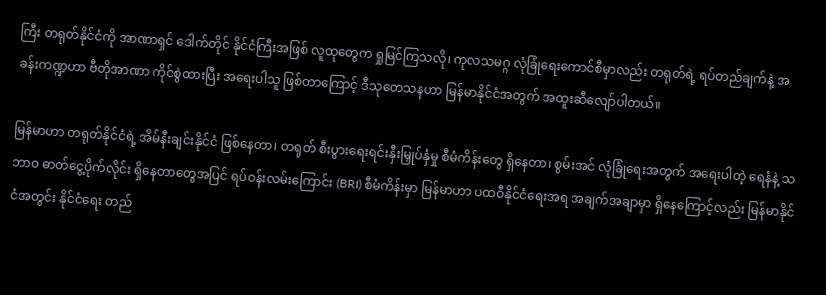ကြီး တရုတ်နိုင်ငံကို အာဏာရှင် ဒေါက်တိုင် နိုင်ငံကြီးအဖြစ် လူထုတွေက ရှုမြင်ကြသလို၊ ကုလသမဂ္ဂ လုံခြုံရေးကောင်စီမှာလည်း တရုတ်ရဲ့ ရပ်တည်ချက်နဲ့ အခန်းကဏ္ဍဟာ ဗီတိုအာဏာ ကိုင်စွဲထားပြီး အရေးပါသူ ဖြစ်တာကြောင့် ဒီသုတေသနဟာ မြန်မာနိုင်ငံအတွက် အထူးဆီလျော်ပါတယ်။

မြန်မာဟာ တရုတ်နိုင်ငံရဲ့ အိမ်နီးချင်းနိုင်ငံ ဖြစ်နေတာ၊ တရုတ် စီးပွားရေးရင်းနှီးမြှုပ်နှံမှု စီမံကိန်းတွေ ရှိနေတာ၊ စွမ်းအင် လုံခြုံရေးအတွက် အရေးပါတဲ့ ရေနံနဲ့ သဘာ၀ ဓာတ်ငွေ့ပိုက်လိုင်း ရှိနေတာတွေအပြင် ရပ်ဝန်းလမ်းကြောင်း (BRI) စီမံကိန်းမှာ မြန်မာဟာ ပထဝီနိုင်ငံရေးအရ အချက်အချာမှာ ရှိနေကြောင့်လည်း မြန်မာနိုင်ငံအတွင်း နိုင်ငံရေး တည်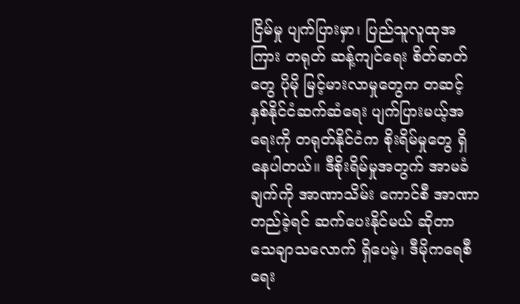ငြိမ်မှု ပျက်ပြားမှာ၊ ပြည်သူလူထုအကြား တရုတ် ဆန့်ကျင်ရေး စိတ်ဓာတ်တွေ ပိုမို မြင့်မားလာမှုတွေက တဆင့် နှစ်နိုင်ငံဆက်ဆံရေး ပျက်ပြားမယ့်အရေးကို တရုတ်နိုင်ငံက စိုးရိမ်မှုတွေ ရှိနေပါတယ်။ ဒီစိုးရိမ်မှုအတွက် အာမခံချက်ကို အာဏာသိမ်း ကောင်စီ အာဏာတည်ခဲ့ရင် ဆက်ပေးနိုင်မယ် ဆိုတာ သေချာသလောက် ရှိပေမဲ့၊ ဒီမိုကရေစီရေး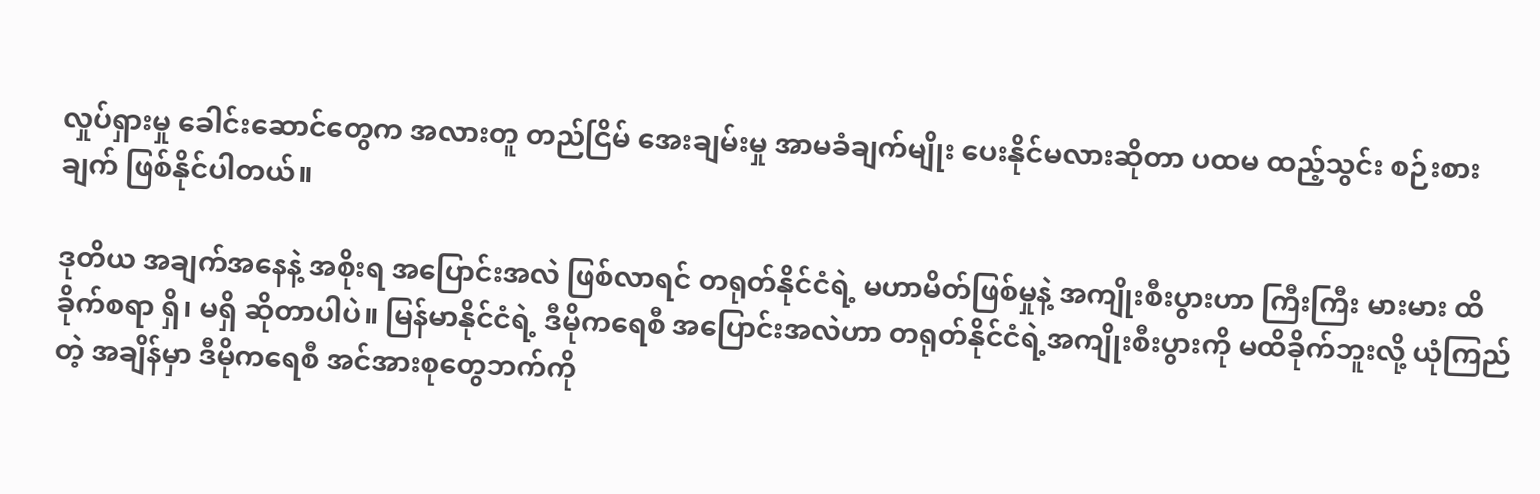လှုပ်ရှားမှု ခေါင်းဆောင်တွေက အလားတူ တည်ငြိမ် အေးချမ်းမှု အာမခံချက်မျိုး ပေးနိုင်မလားဆိုတာ ပထမ ထည့်သွင်း စဉ်းစားချက် ဖြစ်နိုင်ပါတယ်။

ဒုတိယ အချက်အနေနဲ့ အစိုးရ အပြောင်းအလဲ ဖြစ်လာရင် တရုတ်နိုင်ငံရဲ့ မဟာမိတ်ဖြစ်မှုနဲ့ အကျိုးစီးပွားဟာ ကြီးကြီး မားမား ထိခိုက်စရာ ရှိ၊ မရှိ ဆိုတာပါပဲ။ မြန်မာနိုင်ငံရဲ့ ဒီမိုကရေစီ အပြောင်းအလဲဟာ တရုတ်နိုင်ငံရဲ့အကျိုးစီးပွားကို မထိခိုက်ဘူးလို့ ယုံကြည်တဲ့ အချိန်မှာ ဒီမိုကရေစီ အင်အားစုတွေဘက်ကို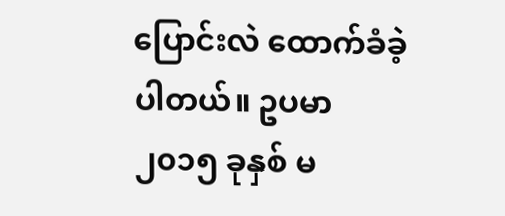ပြောင်းလဲ ထောက်ခံခဲ့ပါတယ်။ ဥပမာ ၂၀၁၅ ခုနှစ် မ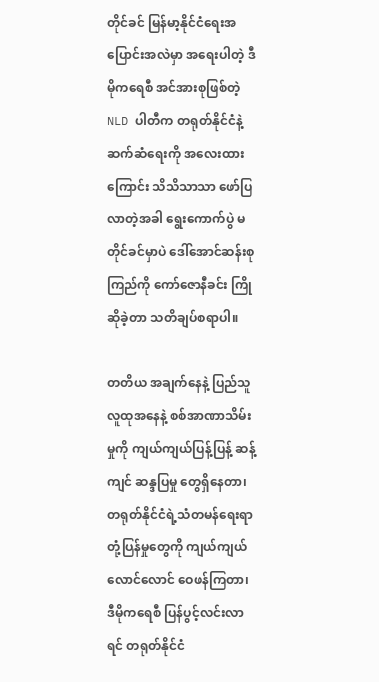တိုင်ခင် မြန်မာ့နိုင်ငံရေးအပြောင်းအလဲမှာ အရေးပါတဲ့ ဒီမိုကရေစီ အင်အားစုဖြစ်တဲ့ NLD ပါတီက တရုတ်နိုင်ငံနဲ့ ဆက်ဆံရေးကို အလေးထားကြောင်း သိသိသာသာ ဖော်ပြလာတဲ့အခါ ရွေးကောက်ပွဲ မတိုင်ခင်မှာပဲ ဒေါ်အောင်ဆန်းစုကြည်ကို ကော်ဇောနီခင်း ကြိုဆိုခဲ့တာ သတိချပ်စရာပါ။

တတိယ အချက်နေနဲ့ ပြည်သူလူထုအနေနဲ့ စစ်အာဏာသိမ်းမှုကို ကျယ်ကျယ်ပြန့်ပြန့် ဆန့်ကျင် ဆန္ဒပြမှု တွေရှိနေတာ၊ တရုတ်နိုင်ငံရဲ့သံတမန်ရေးရာတုံ့ပြန်မှုတွေကို ကျယ်ကျယ်လောင်လောင် ဝေဖန်ကြတာ၊ ဒီမိုကရေစီ ပြန်ပွင့်လင်းလာရင် တရုတ်နိုင်ငံ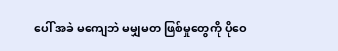ပေါ် အခဲ မကျေဘဲ မမျှမတ ဖြစ်မှုတွေကို ပိုဝေ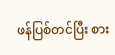ဖန်ပြစ်တင်ပြီး စား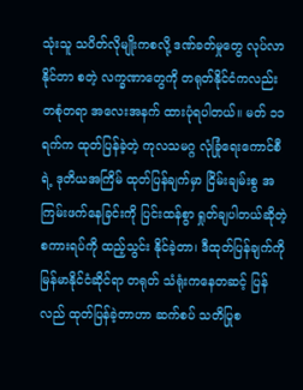သုံးသူ သပိတ်လိုမျိုးကစလို့ ဒဏ်ခတ်မှုတွေ လုပ်လာနိုင်တာ စတဲ့ လက္ခဏာတွေကို တရုတ်နိုင်ငံကလည်း တစုံတရာ အလေးအနက် ထားပုံရပါတယ်။ မတ် ၁၁ ရက်က ထုတ်ပြန်ခဲ့တဲ့ ကုလသမဂ္ဂ လုံခြုံရေးကောင်စီရဲ့ ဒုတိယအကြိမ် ထုတ်ပြန်ချက်မှာ ငြိမ်းချမ်းစွ အကြမ်းဖက်နေခြင်းကို ပြင်းထန်စွာ ရှုတ်ချပါတယ်ဆိုတဲ့ စကားရပ်ကို ထည့်သွင်း နိုင်ခဲ့တာ၊ ဒီထုတ်ပြန်ချက်ကို မြန်မာနိုင်ငံဆိုင်ရာ တရုတ် သံရုံးကနေတဆင့် ပြန်လည် ထုတ်ပြန်ခဲ့တာဟာ ဆက်စပ် သတိပြုစ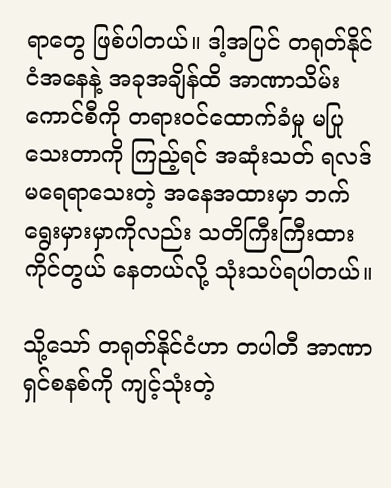ရာတွေ ဖြစ်ပါတယ်။ ဒါ့အပြင် တရုတ်နိုင်ငံအနေနဲ့ အခုအချိန်ထိ အာဏာသိမ်း ကောင်စီကို တရားဝင်ထောက်ခံမှု မပြုသေးတာကို ကြည့်ရင် အဆုံးသတ် ရလဒ် မရေရာသေးတဲ့ အနေအထားမှာ ဘက်ရွေးမှားမှာကိုလည်း သတိကြီးကြီးထား ကိုင်တွယ် နေတယ်လို့ သုံးသပ်ရပါတယ်။

သို့သော် တရုတ်နိုင်ငံဟာ တပါတီ အာဏာရှင်စနစ်ကို ကျင့်သုံးတဲ့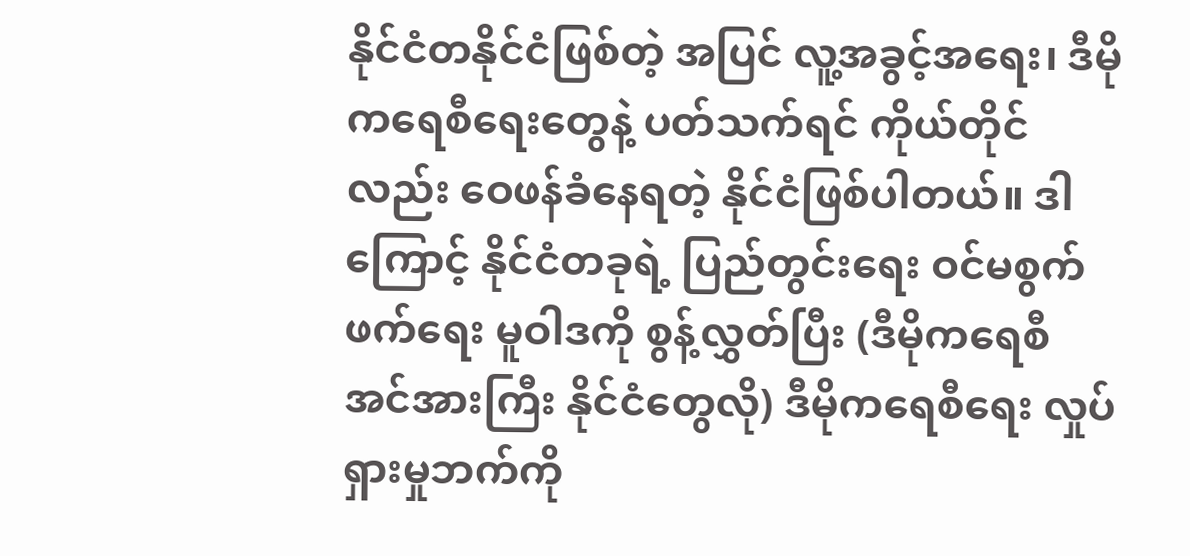နိုင်ငံတနိုင်ငံဖြစ်တဲ့ အပြင် လူ့အခွင့်အရေး၊ ဒီမိုကရေစီရေးတွေနဲ့ ပတ်သက်ရင် ကိုယ်တိုင်လည်း ဝေဖန်ခံနေရတဲ့ နိုင်ငံဖြစ်ပါတယ်။ ဒါကြောင့် နိုင်ငံတခုရဲ့ ပြည်တွင်းရေး ဝင်မစွက်ဖက်ရေး မူဝါဒကို စွန့်လွှတ်ပြီး (ဒီမိုကရေစီ အင်အားကြီး နိုင်ငံတွေလို) ဒီမိုကရေစီရေး လှုပ်ရှားမှုဘက်ကို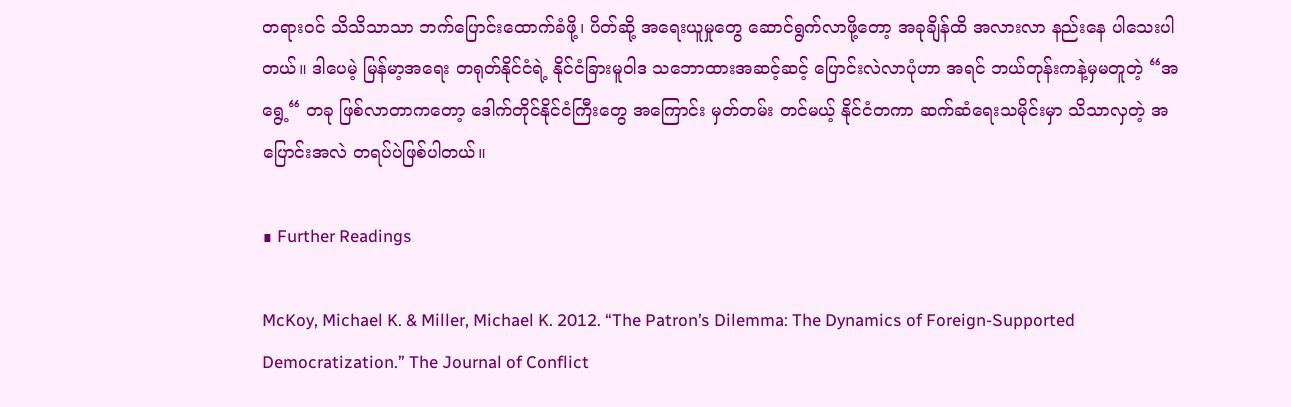တရားဝင် သိသိသာသာ ဘက်ပြောင်းထောက်ခံဖို့၊ ပိတ်ဆို့ အရေးယူမှုတွေ ဆောင်ရွက်လာဖို့တော့ အခုချိန်ထိ အလားလာ နည်းနေ ပါသေးပါတယ်။ ဒါပေမဲ့ မြန်မာ့အရေး တရုတ်နိုင်ငံရဲ့ နိုင်ငံခြားမူဝါဒ သဘောထားအဆင့်ဆင့် ပြောင်းလဲလာပုံဟာ အရင် ဘယ်တုန်းကနဲ့မှမတူတဲ့ “အရွေ့“ တခု ဖြစ်လာတာကတော့ ဒေါက်တိုင်နိုင်ငံကြီးတွေ အကြောင်း မှတ်တမ်း တင်မယ့် နိုင်ငံတကာ ဆက်ဆံရေးသမိုင်းမှာ သိသာလှတဲ့ အပြောင်းအလဲ တရပ်ပဲဖြစ်ပါတယ်။

∎ Further Readings

McKoy, Michael K. & Miller, Michael K. 2012. “The Patron’s Dilemma: The Dynamics of Foreign-Supported Democratization.” The Journal of Conflict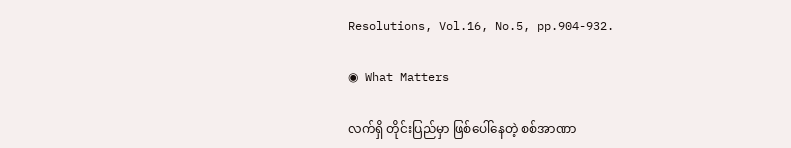Resolutions, Vol.16, No.5, pp.904-932.

◉ What Matters

လက်ရှိ တိုင်းပြည်မှာ ဖြစ်ပေါ်နေတဲ့ စစ်အာဏာ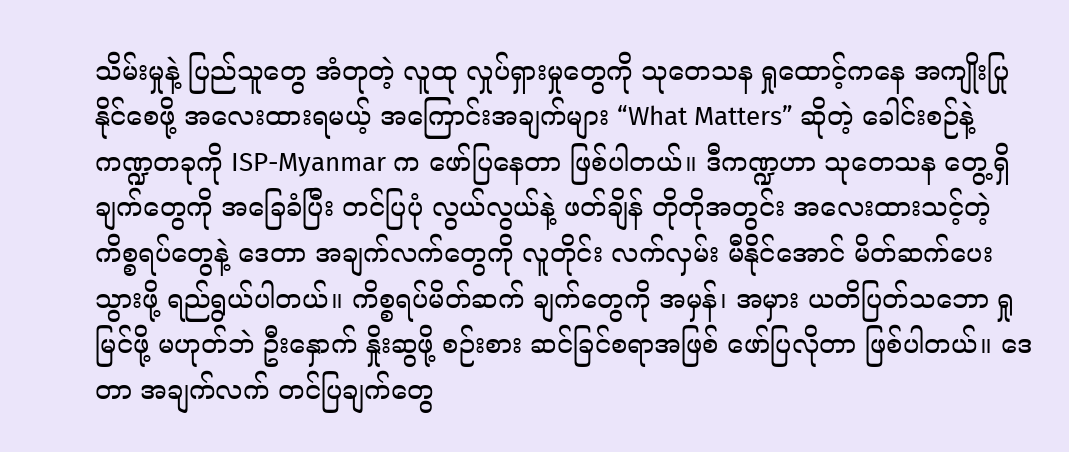သိမ်းမှုနဲ့ ပြည်သူတွေ အံတုတဲ့ လူထု လှုပ်ရှားမှုတွေကို သုတေသန ရှုထောင့်ကနေ အကျိုးပြုနိုင်စေဖို့ အလေးထားရမယ့် အကြောင်းအချက်များ “What Matters” ဆိုတဲ့ ခေါင်းစဉ်နဲ့ ကဏ္ဍတခုကို ISP-Myanmar က ဖော်ပြနေတာ ဖြစ်ပါတယ်။ ဒီကဏ္ဍဟာ သုတေသန တွေ့ရှိချက်တွေကို အခြေခံပြီး တင်ပြပုံ လွယ်လွယ်နဲ့ ဖတ်ချိန် တိုတိုအတွင်း အလေးထားသင့်တဲ့ ကိစ္စရပ်တွေနဲ့ ဒေတာ အချက်လက်တွေကို လူတိုင်း လက်လှမ်း မီနိုင်အောင် မိတ်ဆက်ပေးသွားဖို့ ရည်ရွယ်ပါတယ်။ ကိစ္စရပ်မိတ်ဆက် ချက်တွေကို အမှန်၊ အမှား ယတိပြတ်သဘော ရှုမြင်ဖို့ မဟုတ်ဘဲ ဦးနှောက် နှိုးဆွဖို့ စဉ်းစား ဆင်ခြင်စရာအဖြစ် ဖော်ပြလိုတာ ဖြစ်ပါတယ်။ ဒေတာ အချက်လက် တင်ပြချက်တွေ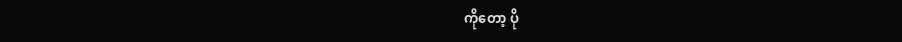ကိုတော့ ပို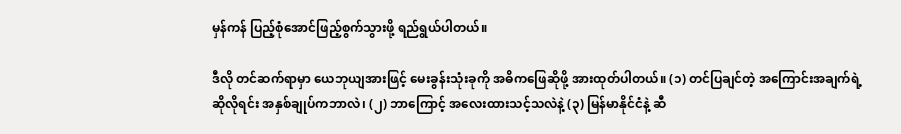မှန်ကန် ပြည့်စုံအောင်ဖြည့်စွက်သွားဖို့ ရည်ရွယ်ပါတယ်။

ဒီလို တင်ဆက်ရာမှာ ယေဘုယျအားဖြင့် မေးခွန်းသုံးခုကို အဓိကဖြေဆိုဖို့ အားထုတ်ပါတယ်။ (၁) တင်ပြချင်တဲ့ အကြောင်းအချက်ရဲ့ ဆိုလိုရင်း အနှစ်ချုပ်ကဘာလဲ၊ (၂) ဘာကြောင့် အလေးထားသင့်သလဲနဲ့ (၃) မြန်မာနိုင်ငံနဲ့ ဆီ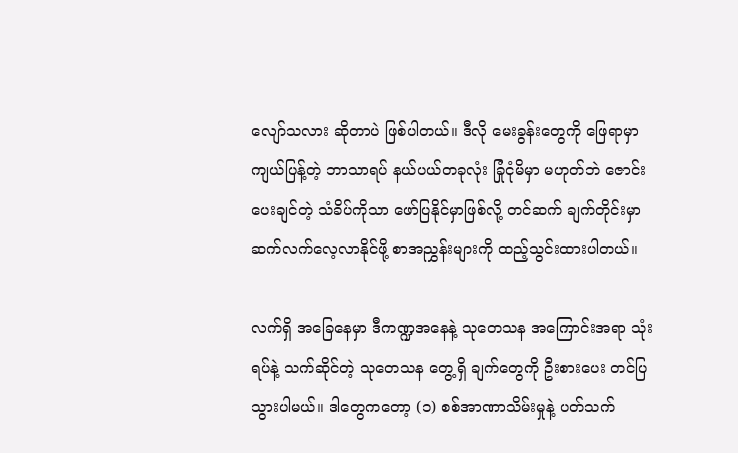လျော်သလား ဆိုတာပဲ ဖြစ်ပါတယ်။ ဒီလို မေးခွန်းတွေကို ဖြေရာမှာကျယ်ပြန့်တဲ့ ဘာသာရပ် နယ်ပယ်တခုလုံး ခြုံငုံမိမှာ မဟုတ်ဘဲ ဇောင်းပေးချင်တဲ့ သံခိပ်ကိုသာ ဖော်ပြနိုင်မှာဖြစ်လို့ တင်ဆက် ချက်တိုင်းမှာ ဆက်လက်လေ့လာနိုင်ဖို့ စာအညွှန်းများကို ထည့်သွင်းထားပါတယ်။

လက်ရှိ အခြေနေမှာ ဒီကဏ္ဍအနေနဲ့ သုတေသန အကြောင်းအရာ သုံးရပ်နဲ့ သက်ဆိုင်တဲ့ သုတေသန တွေ့ရှိ ချက်တွေကို ဦးစားပေး တင်ပြသွားပါမယ်။ ဒါတွေကတော့ (၁) စစ်အာဏာသိမ်းမှုနဲ့ ပတ်သက်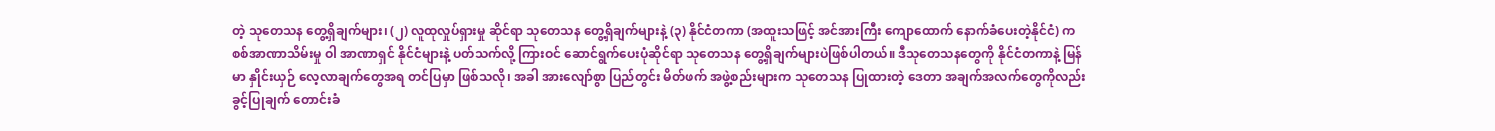တဲ့ သုတေသန တွေ့ရှိချက်များ၊ (၂) လူထုလှုပ်ရှားမှု ဆိုင်ရာ သုတေသန တွေ့ရှိချက်များနဲ့ (၃) နိုင်ငံတကာ (အထူးသဖြင့် အင်အားကြီး ကျောထောက် နောက်ခံပေးတဲ့နိုင်ငံ) က စစ်အာဏာသိမ်းမှု ဝါ အာဏာရှင် နိုင်ငံများနဲ့ ပတ်သက်လို့ ကြားဝင် ဆောင်ရွက်ပေးပုံဆိုင်ရာ သုတေသန တွေ့ရှိချက်များပဲဖြစ်ပါတယ်။ ဒီသုတေသနတွေကို နိုင်ငံတကာနဲ့ မြန်မာ နှိုင်းယှဉ် လေ့လာချက်တွေအရ တင်ပြမှာ ဖြစ်သလို၊ အခါ အားလျော်စွာ ပြည်တွင်း မိတ်ဖက် အဖွဲ့စည်းများက သုတေသန ပြုထားတဲ့ ဒေတာ အချက်အလက်တွေကိုလည်း ခွင့်ပြုချက် တောင်းခံ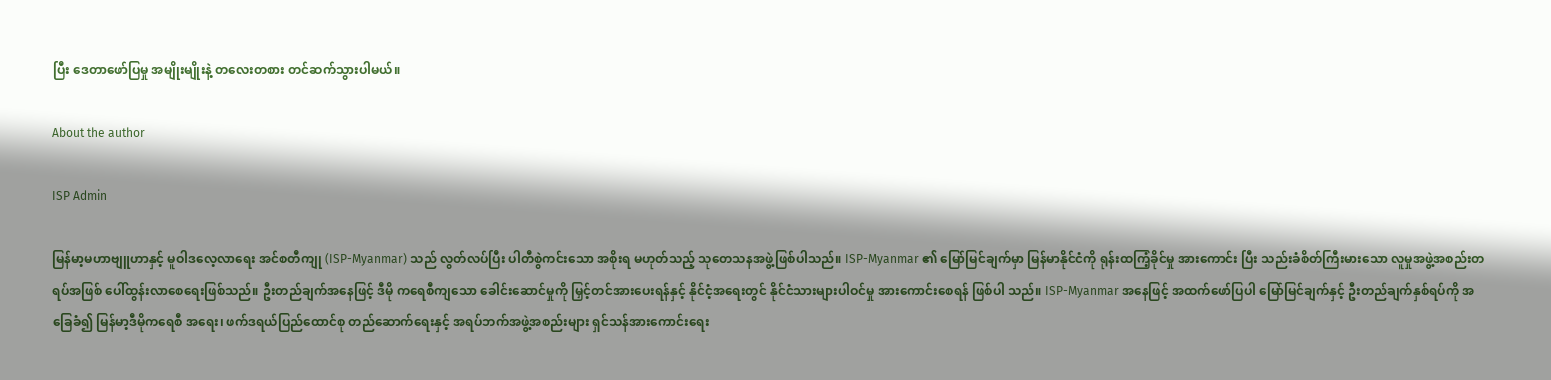ပြီး ဒေတာဖော်ပြမှု အမျိုးမျိုးနဲ့ တလေးတစား တင်ဆက်သွားပါမယ်။

About the author

ISP Admin

မြန်မာ့မဟာဗျူဟာနှင့် မူဝါဒလေ့လာရေး အင်စတီကျု (ISP-Myanmar) သည် လွတ်လပ်ပြီး ပါတီစွဲကင်းသော အစိုးရ မဟုတ်သည့် သုတေသနအဖွဲ့ဖြစ်ပါသည်။ ISP-Myanmar ၏ မြော်မြင်ချက်မှာ မြန်မာနိုင်ငံကို ရုန်းထကြံ့ခိုင်မှု အားကောင်း ပြီး သည်းခံစိတ်ကြီးမားသော လူမှုအဖွဲ့အစည်းတရပ်အဖြစ် ပေါ်ထွန်းလာစေရေးဖြစ်သည်။ ဦးတည်ချက်အနေဖြင့် ဒီမို ကရေစီကျသော ခေါင်းဆောင်မှုကို မြှင့်တင်အားပေးရန်နှင့် နိုင်ငံ့အရေးတွင် နိုင်ငံသားများပါဝင်မှု အားကောင်းစေရန် ဖြစ်ပါ သည်။ ISP-Myanmar အနေဖြင့် အထက်ဖော်ပြပါ မြော်မြင်ချက်နှင့် ဦးတည်ချက်နှစ်ရပ်ကို အခြေခံ၍ မြန်မာ့ဒီမိုကရေစီ အရေး၊ ဖက်ဒရယ်ပြည်ထောင်စု တည်ဆောက်ရေးနှင့် အရပ်ဘက်အဖွဲ့အစည်းများ ရှင်သန်အားကောင်းရေး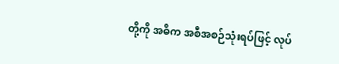တို့ကို အဓိက အစီအစဉ်သုံးရပ်ဖြင့် လုပ်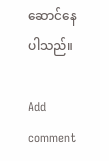ဆောင်နေပါသည်။

Add comment